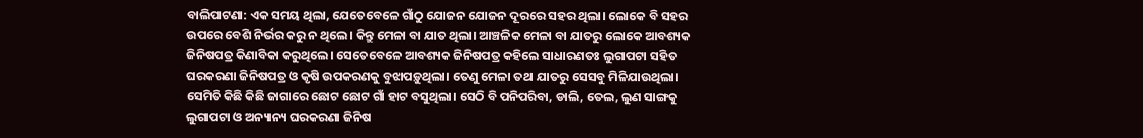ବାଲିପାଟଣା: ଏକ ସମୟ ଥିଲା, ଯେତେବେଳେ ଗାଁଠୁ ଯୋଜନ ଯୋଜନ ଦୂରରେ ସହର ଥିଲା। ଲୋକେ ବି ସହର ଉପରେ ବେଶି ନିର୍ଭର କରୁ ନ ଥିଲେ। କିନ୍ତୁ ମେଳା ବା ଯାତ ଥିଲା। ଆଞ୍ଚଳିକ ମେଳା ବା ଯାତରୁ ଲୋକେ ଆବଶ୍ୟକ ଜିନିଷପତ୍ର କିଣାବିକା କରୁଥିଲେ। ସେତେବେଳେ ଆବଶ୍ୟକ ଜିନିଷପତ୍ର କହିଲେ ସାଧାରଣତଃ ଲୁଗାପଟା ସହିତ ଘରକରଣା ଜିନିଷପତ୍ର ଓ କୃଷି ଉପକରଣକୁ ବୁଝାପଡ଼ୁଥିଲା। ତେଣୁ ମେଳା ତଥା ଯାତରୁ ସେସବୁ ମିଳିଯାଉଥିଲା। ସେମିତି କିଛି କିଛି ଜାଗାରେ ଛୋଟ ଛୋଟ ଗାଁ ହାଟ ବସୁଥିଲା। ସେଠି ବି ପନିପରିବା, ଡାଲି, ତେଲ, ଲୁଣ ସାଙ୍ଗକୁ ଲୁଗାପଟା ଓ ଅନ୍ୟାନ୍ୟ ଘରକରଣା ଜିନିଷ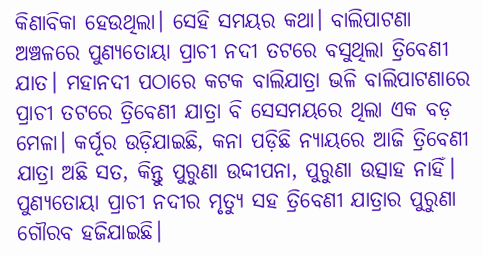କିଣାବିକା ହେଉଥିଲା। ସେହି ସମୟର କଥା। ବାଲିପାଟଣା ଅଞ୍ଚଳରେ ପୁଣ୍ୟତୋୟା ପ୍ରାଚୀ ନଦୀ ତଟରେ ବସୁଥିଲା ତ୍ରିବେଣୀ ଯାତ। ମହାନଦୀ ପଠାରେ କଟକ ବାଲିଯାତ୍ରା ଭଳି ବାଲିପାଟଣାରେ ପ୍ରାଚୀ ତଟରେ ତ୍ରିବେଣୀ ଯାତ୍ରା ବି ସେସମୟରେ ଥିଲା ଏକ ବଡ଼ ମେଳା। କର୍ପୂର ଉଡ଼ିଯାଇଛି, କନା ପଡ଼ିଛି ନ୍ୟାୟରେ ଆଜି ତ୍ରିବେଣୀ ଯାତ୍ରା ଅଛି ସତ, କିନ୍ତୁ ପୁରୁଣା ଉଦ୍ଦୀପନା, ପୁରୁଣା ଉତ୍ସାହ ନାହିଁ। ପୁଣ୍ୟତୋୟା ପ୍ରାଚୀ ନଦୀର ମୃତ୍ୟୁ ସହ ତ୍ରିବେଣୀ ଯାତ୍ରାର ପୁରୁଣା ଗୌରବ ହଜିଯାଇଛି।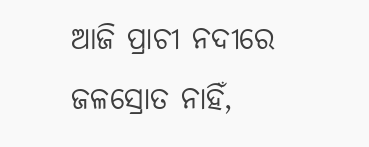ଆଜି ପ୍ରାଚୀ ନଦୀରେ ଜଳସ୍ରୋତ ନାହିଁ,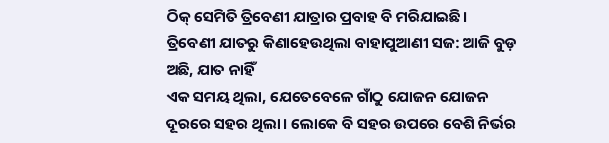ଠିକ୍ ସେମିତି ତ୍ରିବେଣୀ ଯାତ୍ରାର ପ୍ରବାହ ବି ମରିଯାଇଛି।
ତ୍ରିବେଣୀ ଯାତରୁ କିଣାହେଉଥିଲା ବାହାପୁଆଣୀ ସଜ: ଆଜି ବୁଡ଼ ଅଛି, ଯାତ ନାହିଁ
ଏକ ସମୟ ଥିଲା, ଯେତେବେଳେ ଗାଁଠୁ ଯୋଜନ ଯୋଜନ ଦୂରରେ ସହର ଥିଲା। ଲୋକେ ବି ସହର ଉପରେ ବେଶି ନିର୍ଭର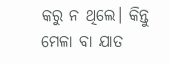କରୁ ନ ଥିଲେ। କିନ୍ତୁ ମେଳା ବା ଯାତ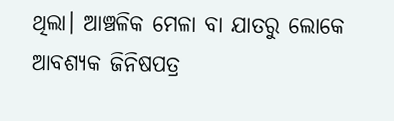ଥିଲା। ଆଞ୍ଚଳିକ ମେଳା ବା ଯାତରୁ ଲୋକେ ଆବଶ୍ୟକ ଜିନିଷପତ୍ର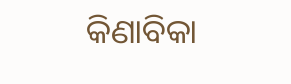କିଣାବିକା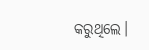କରୁଥିଲେ।